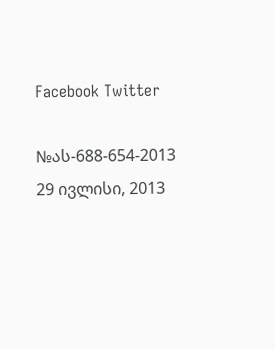Facebook Twitter

№ას-688-654-2013 29 ივლისი, 2013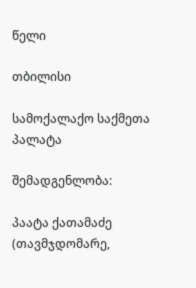წელი

თბილისი

სამოქალაქო საქმეთა პალატა

შემადგენლობა:

პაატა ქათამაძე (თავმჯდომარე,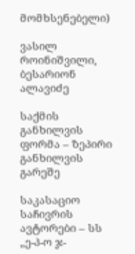მომხსენებელი)

ვასილ როინიშვილი, ბესარიონ ალავიძე

საქმის განხილვის ფორმა – ზეპირი განხილვის გარეშე

საკასაციო საჩივრის ავტორები – სს „ე-პ-ო ჯ-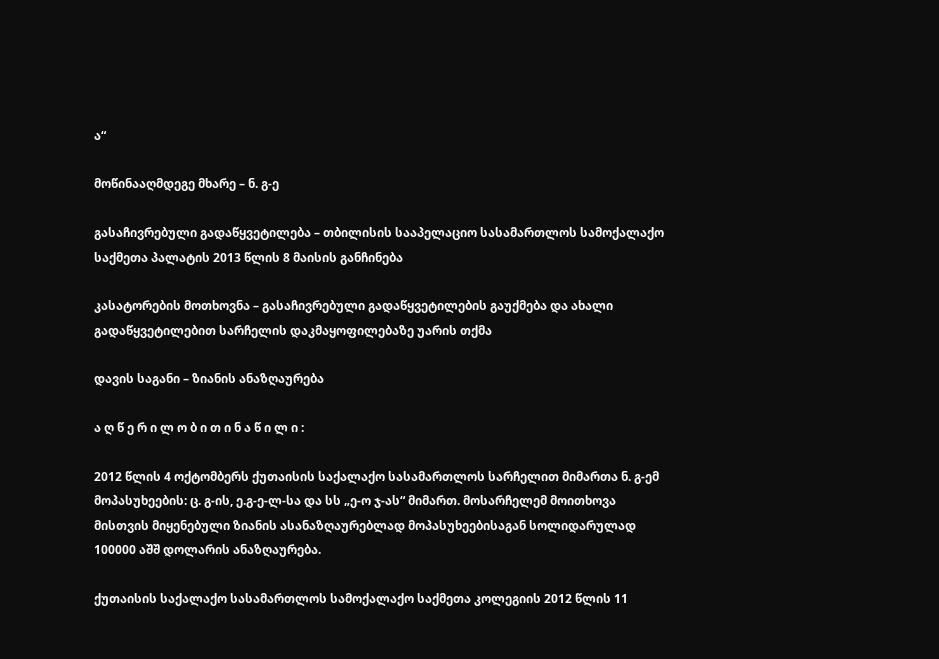ა“

მოწინააღმდეგე მხარე – ნ. გ-ე

გასაჩივრებული გადაწყვეტილება – თბილისის სააპელაციო სასამართლოს სამოქალაქო საქმეთა პალატის 2013 წლის 8 მაისის განჩინება

კასატორების მოთხოვნა – გასაჩივრებული გადაწყვეტილების გაუქმება და ახალი გადაწყვეტილებით სარჩელის დაკმაყოფილებაზე უარის თქმა

დავის საგანი – ზიანის ანაზღაურება

ა ღ წ ე რ ი ლ ო ბ ი თ ი ნ ა წ ი ლ ი :

2012 წლის 4 ოქტომბერს ქუთაისის საქალაქო სასამართლოს სარჩელით მიმართა ნ. გ-ემ მოპასუხეების: ც. გ-ის, ე.გ-ე-ლ-სა და სს „ე-ო ჯ-ას“ მიმართ. მოსარჩელემ მოითხოვა მისთვის მიყენებული ზიანის ასანაზღაურებლად მოპასუხეებისაგან სოლიდარულად 100000 აშშ დოლარის ანაზღაურება.

ქუთაისის საქალაქო სასამართლოს სამოქალაქო საქმეთა კოლეგიის 2012 წლის 11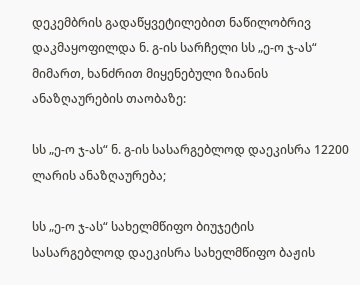დეკემბრის გადაწყვეტილებით ნაწილობრივ დაკმაყოფილდა ნ. გ-ის სარჩელი სს „ე-ო ჯ-ას“ მიმართ, ხანძრით მიყენებული ზიანის ანაზღაურების თაობაზე:

სს „ე-ო ჯ-ას“ ნ. გ-ის სასარგებლოდ დაეკისრა 12200 ლარის ანაზღაურება;

სს „ე-ო ჯ-ას“ სახელმწიფო ბიუჯეტის სასარგებლოდ დაეკისრა სახელმწიფო ბაჟის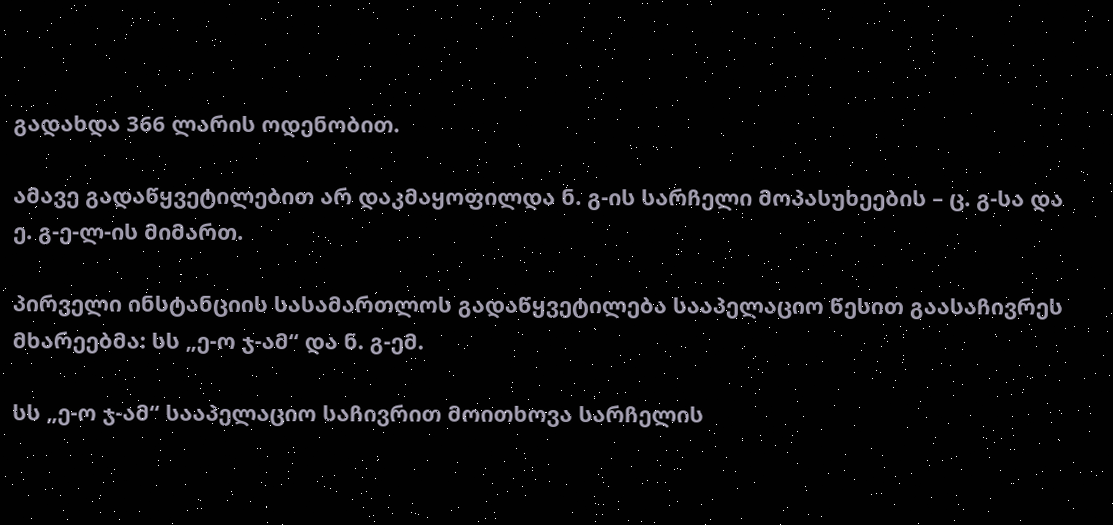გადახდა 366 ლარის ოდენობით.

ამავე გადაწყვეტილებით არ დაკმაყოფილდა ნ. გ-ის სარჩელი მოპასუხეების – ც. გ-სა და ე. გ-ე-ლ-ის მიმართ.

პირველი ინსტანციის სასამართლოს გადაწყვეტილება სააპელაციო წესით გაასაჩივრეს მხარეებმა: სს „ე-ო ჯ-ამ“ და ნ. გ-ემ.

სს „ე-ო ჯ-ამ“ სააპელაციო საჩივრით მოითხოვა სარჩელის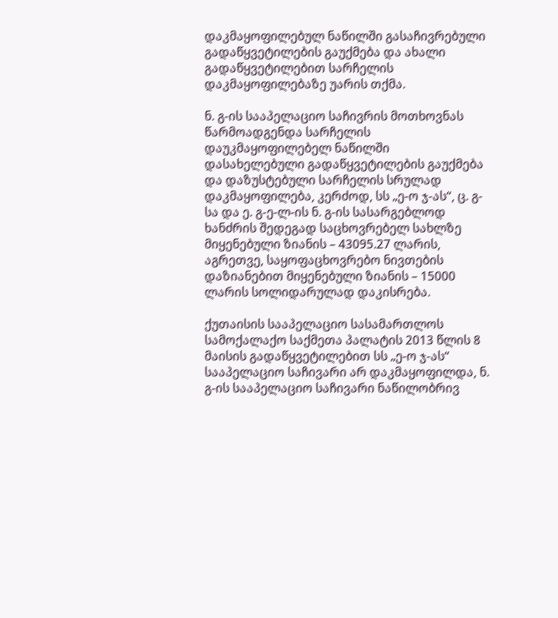დაკმაყოფილებულ ნაწილში გასაჩივრებული გადაწყვეტილების გაუქმება და ახალი გადაწყვეტილებით სარჩელის დაკმაყოფილებაზე უარის თქმა.

ნ. გ-ის სააპელაციო საჩივრის მოთხოვნას წარმოადგენდა სარჩელის დაუკმაყოფილებელ ნაწილში დასახელებული გადაწყვეტილების გაუქმება და დაზუსტებული სარჩელის სრულად დაკმაყოფილება, კერძოდ, სს „ე-ო ჯ-ას“, ც. გ-სა და ე. გ-ე-ლ-ის ნ. გ-ის სასარგებლოდ ხანძრის შედეგად საცხოვრებელ სახლზე მიყენებული ზიანის – 43095.27 ლარის, აგრეთვე, საყოფაცხოვრებო ნივთების დაზიანებით მიყენებული ზიანის – 15000 ლარის სოლიდარულად დაკისრება.

ქუთაისის სააპელაციო სასამართლოს სამოქალაქო საქმეთა პალატის 2013 წლის 8 მაისის გადაწყვეტილებით სს „ე-ო ჯ-ას“ სააპელაციო საჩივარი არ დაკმაყოფილდა, ნ. გ-ის სააპელაციო საჩივარი ნაწილობრივ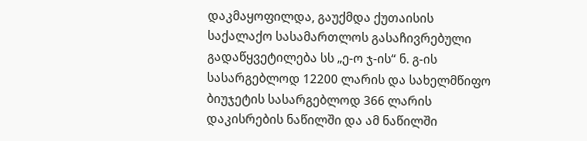დაკმაყოფილდა, გაუქმდა ქუთაისის საქალაქო სასამართლოს გასაჩივრებული გადაწყვეტილება სს „ე-ო ჯ-ის“ ნ. გ-ის სასარგებლოდ 12200 ლარის და სახელმწიფო ბიუჯეტის სასარგებლოდ 366 ლარის დაკისრების ნაწილში და ამ ნაწილში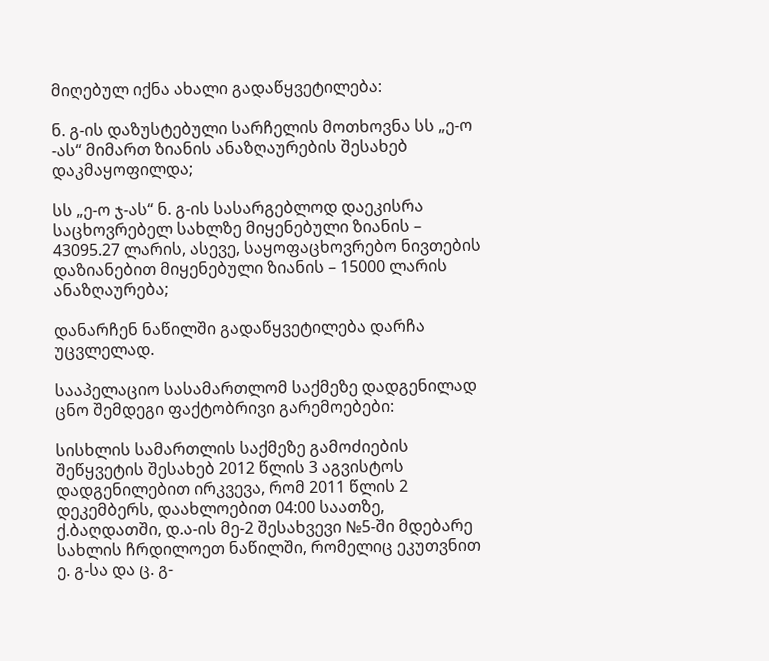მიღებულ იქნა ახალი გადაწყვეტილება:

ნ. გ-ის დაზუსტებული სარჩელის მოთხოვნა სს „ე-ო -ას“ მიმართ ზიანის ანაზღაურების შესახებ დაკმაყოფილდა;

სს „ე-ო ჯ-ას“ ნ. გ-ის სასარგებლოდ დაეკისრა საცხოვრებელ სახლზე მიყენებული ზიანის – 43095.27 ლარის, ასევე, საყოფაცხოვრებო ნივთების დაზიანებით მიყენებული ზიანის – 15000 ლარის ანაზღაურება;

დანარჩენ ნაწილში გადაწყვეტილება დარჩა უცვლელად.

სააპელაციო სასამართლომ საქმეზე დადგენილად ცნო შემდეგი ფაქტობრივი გარემოებები:

სისხლის სამართლის საქმეზე გამოძიების შეწყვეტის შესახებ 2012 წლის 3 აგვისტოს დადგენილებით ირკვევა, რომ 2011 წლის 2 დეკემბერს, დაახლოებით 04:00 საათზე, ქ.ბაღდათში, დ.ა-ის მე-2 შესახვევი №5-ში მდებარე სახლის ჩრდილოეთ ნაწილში, რომელიც ეკუთვნით ე. გ-სა და ც. გ-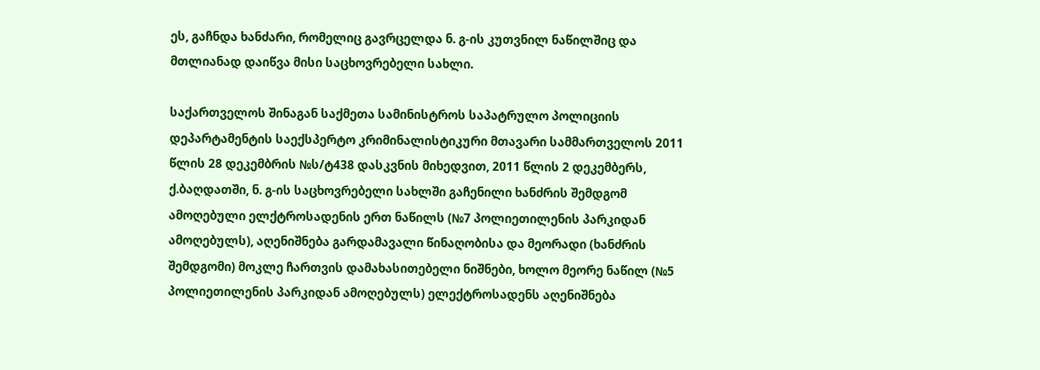ეს, გაჩნდა ხანძარი, რომელიც გავრცელდა ნ. გ-ის კუთვნილ ნაწილშიც და მთლიანად დაიწვა მისი საცხოვრებელი სახლი.

საქართველოს შინაგან საქმეთა სამინისტროს საპატრულო პოლიციის დეპარტამენტის საექსპერტო კრიმინალისტიკური მთავარი სამმართველოს 2011 წლის 28 დეკემბრის №ს/ტ438 დასკვნის მიხედვით, 2011 წლის 2 დეკემბერს, ქ.ბაღდათში, ნ. გ-ის საცხოვრებელი სახლში გაჩენილი ხანძრის შემდგომ ამოღებული ელქტროსადენის ერთ ნაწილს (№7 პოლიეთილენის პარკიდან ამოღებულს), აღენიშნება გარდამავალი წინაღობისა და მეორადი (ხანძრის შემდგომი) მოკლე ჩართვის დამახასითებელი ნიშნები, ხოლო მეორე ნაწილ (№5 პოლიეთილენის პარკიდან ამოღებულს) ელექტროსადენს აღენიშნება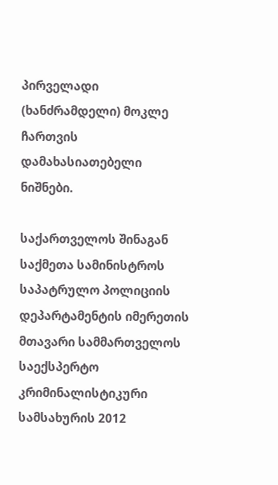პირველადი (ხანძრამდელი) მოკლე ჩართვის დამახასიათებელი ნიშნები.

საქართველოს შინაგან საქმეთა სამინისტროს საპატრულო პოლიციის დეპარტამენტის იმერეთის მთავარი სამმართველოს საექსპერტო კრიმინალისტიკური სამსახურის 2012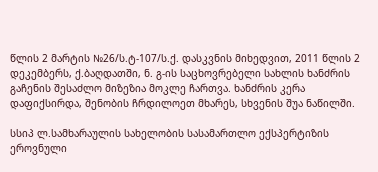წლის 2 მარტის №26/ს.ტ-107/ს.ქ. დასკვნის მიხედვით, 2011 წლის 2 დეკემბერს, ქ.ბაღდათში, ნ. გ-ის საცხოვრებელი სახლის ხანძრის გაჩენის შესაძლო მიზეზია მოკლე ჩართვა. ხანძრის კერა დაფიქსირდა, შენობის ჩრდილოეთ მხარეს, სხვენის შუა ნაწილში.

სსიპ ლ.სამხარაულის სახელობის სასამართლო ექსპერტიზის ეროვნული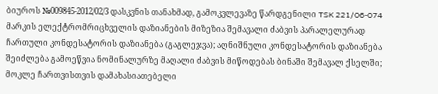ბიუროს №009845-2012/02/3 დასკვნის თანახმად, გამოკვლევაზე წარდგენილი TSK 221/06-074 მარკის ელექტრომრიცხველის დაზიანების მიზეზია შემავალი ძაბვის პარალელურად ჩართული კონდესატორის დაზიანება (გაგლეჯვა); აღნიშნული კონდესატორის დაზიანება შეიძლება გამოეწვია ნომინალურზე მაღალი ძაბვის მიწოდებას ბინაში შემავალ ქსელში; მოკლე ჩართვისთვის დამახასიათებელი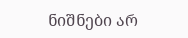ნიშნები არ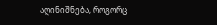აღინიშნება, როგორც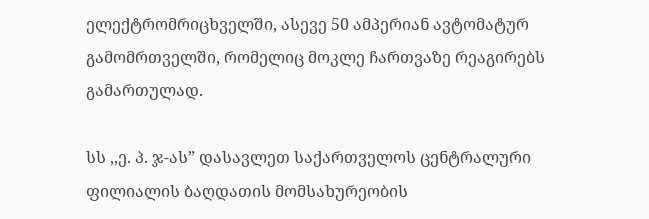ელექტრომრიცხველში, ასევე 50 ამპერიან ავტომატურ გამომრთველში, რომელიც მოკლე ჩართვაზე რეაგირებს გამართულად.

სს ,,ე. პ. ჯ-ას” დასავლეთ საქართველოს ცენტრალური ფილიალის ბაღდათის მომსახურეობის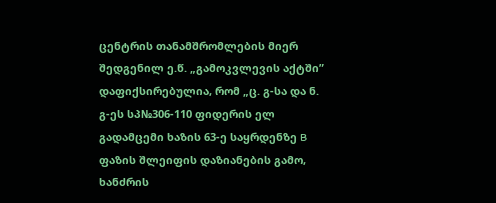ცენტრის თანამშრომლების მიერ შედგენილ ე.წ. „გამოკვლევის აქტში” დაფიქსირებულია, რომ „ც. გ-სა და ნ. გ-ეს სპ№306-110 ფიდერის ელ გადამცემი ხაზის 63-ე საყრდენზე B ფაზის შლეიფის დაზიანების გამო, ხანძრის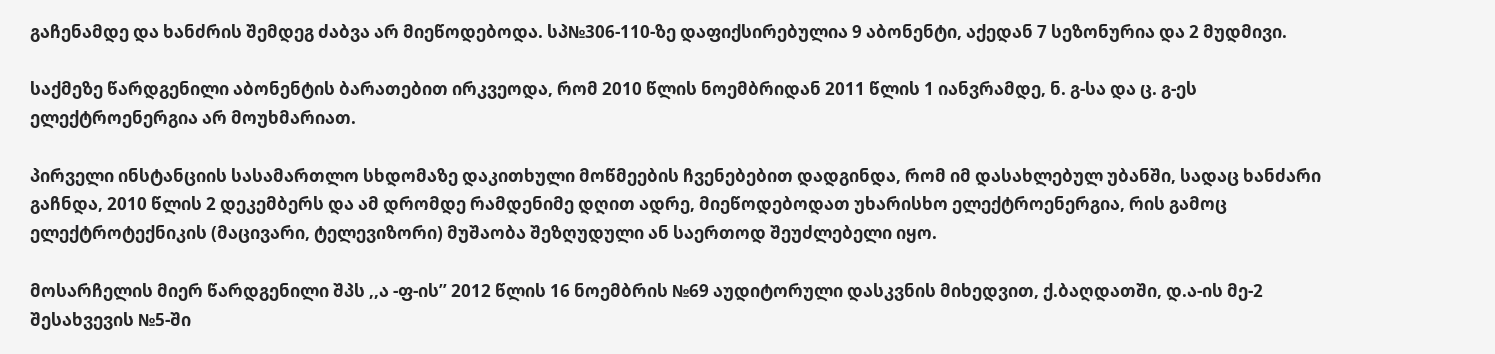გაჩენამდე და ხანძრის შემდეგ ძაბვა არ მიეწოდებოდა. სპ№306-110-ზე დაფიქსირებულია 9 აბონენტი, აქედან 7 სეზონურია და 2 მუდმივი.

საქმეზე წარდგენილი აბონენტის ბარათებით ირკვეოდა, რომ 2010 წლის ნოემბრიდან 2011 წლის 1 იანვრამდე, ნ. გ-სა და ც. გ-ეს ელექტროენერგია არ მოუხმარიათ.

პირველი ინსტანციის სასამართლო სხდომაზე დაკითხული მოწმეების ჩვენებებით დადგინდა, რომ იმ დასახლებულ უბანში, სადაც ხანძარი გაჩნდა, 2010 წლის 2 დეკემბერს და ამ დრომდე რამდენიმე დღით ადრე, მიეწოდებოდათ უხარისხო ელექტროენერგია, რის გამოც ელექტროტექნიკის (მაცივარი, ტელევიზორი) მუშაობა შეზღუდული ან საერთოდ შეუძლებელი იყო.

მოსარჩელის მიერ წარდგენილი შპს ,,ა -ფ-ის’’ 2012 წლის 16 ნოემბრის №69 აუდიტორული დასკვნის მიხედვით, ქ.ბაღდათში, დ.ა-ის მე-2 შესახვევის №5-ში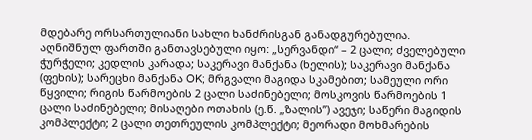მდებარე ორსართულიანი სახლი ხანძრისგან განადგურებულია. აღნიშნულ ფართში განთავსებული იყო: „სერვანდი“ – 2 ცალი; ძველებული ჭურჭელი; კედლის კარადა; საკერავი მანქანა (ხელის); საკერავი მანქანა (ფეხის); სარეცხი მანქანა OK; მრგვალი მაგიდა სკამებით; სამეული ორი წყვილი; რიგის წარმოების 2 ცალი საძინებელი; მოსკოვის წარმოების 1 ცალი საძინებელი; მისაღები ოთახის (ე.წ. „ზალის”) ავეჯი; საწერი მაგიდის კომპლექტი; 2 ცალი თეთრეულის კომპლექტი; მეორადი მოხმარების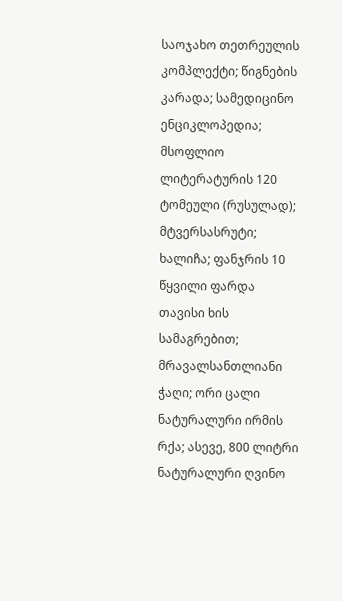საოჯახო თეთრეულის კომპლექტი; წიგნების კარადა; სამედიცინო ენციკლოპედია; მსოფლიო ლიტერატურის 120 ტომეული (რუსულად); მტვერსასრუტი; ხალიჩა; ფანჯრის 10 წყვილი ფარდა თავისი ხის სამაგრებით; მრავალსანთლიანი ჭაღი; ორი ცალი ნატურალური ირმის რქა; ასევე, 800 ლიტრი ნატურალური ღვინო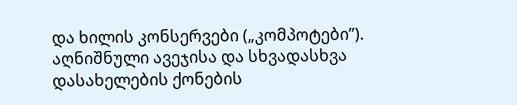და ხილის კონსერვები („კომპოტები”). აღნიშნული ავეჯისა და სხვადასხვა დასახელების ქონების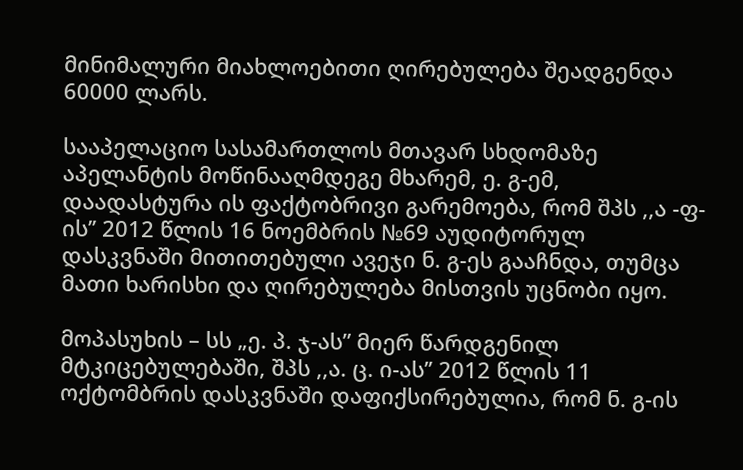მინიმალური მიახლოებითი ღირებულება შეადგენდა 60000 ლარს.

სააპელაციო სასამართლოს მთავარ სხდომაზე აპელანტის მოწინააღმდეგე მხარემ, ე. გ-ემ, დაადასტურა ის ფაქტობრივი გარემოება, რომ შპს ,,ა -ფ-ის’’ 2012 წლის 16 ნოემბრის №69 აუდიტორულ დასკვნაში მითითებული ავეჯი ნ. გ-ეს გააჩნდა, თუმცა მათი ხარისხი და ღირებულება მისთვის უცნობი იყო.

მოპასუხის – სს „ე. პ. ჯ-ას” მიერ წარდგენილ მტკიცებულებაში, შპს ,,ა. ც. ი-ას’’ 2012 წლის 11 ოქტომბრის დასკვნაში დაფიქსირებულია, რომ ნ. გ-ის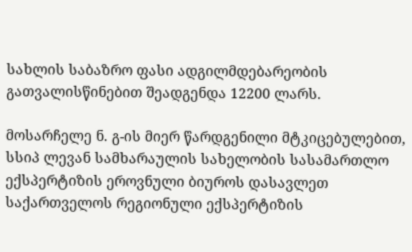სახლის საბაზრო ფასი ადგილმდებარეობის გათვალისწინებით შეადგენდა 12200 ლარს.

მოსარჩელე ნ. გ-ის მიერ წარდგენილი მტკიცებულებით, სსიპ ლევან სამხარაულის სახელობის სასამართლო ექსპერტიზის ეროვნული ბიუროს დასავლეთ საქართველოს რეგიონული ექსპერტიზის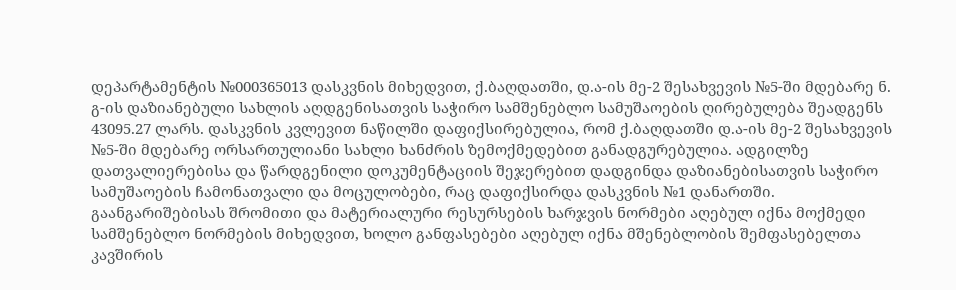დეპარტამენტის №000365013 დასკვნის მიხედვით, ქ.ბაღდათში, დ.ა-ის მე-2 შესახვევის №5-ში მდებარე ნ. გ-ის დაზიანებული სახლის აღდგენისათვის საჭირო სამშენებლო სამუშაოების ღირებულება შეადგენს 43095.27 ლარს. დასკვნის კვლევით ნაწილში დაფიქსირებულია, რომ ქ.ბაღდათში დ.ა-ის მე-2 შესახვევის №5-ში მდებარე ორსართულიანი სახლი ხანძრის ზემოქმედებით განადგურებულია. ადგილზე დათვალიერებისა და წარდგენილი დოკუმენტაციის შეჯერებით დადგინდა დაზიანებისათვის საჭირო სამუშაოების ჩამონათვალი და მოცულობები, რაც დაფიქსირდა დასკვნის №1 დანართში. გაანგარიშებისას შრომითი და მატერიალური რესურსების ხარჯვის ნორმები აღებულ იქნა მოქმედი სამშენებლო ნორმების მიხედვით, ხოლო განფასებები აღებულ იქნა მშენებლობის შემფასებელთა კავშირის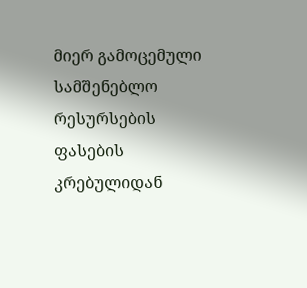მიერ გამოცემული სამშენებლო რესურსების ფასების კრებულიდან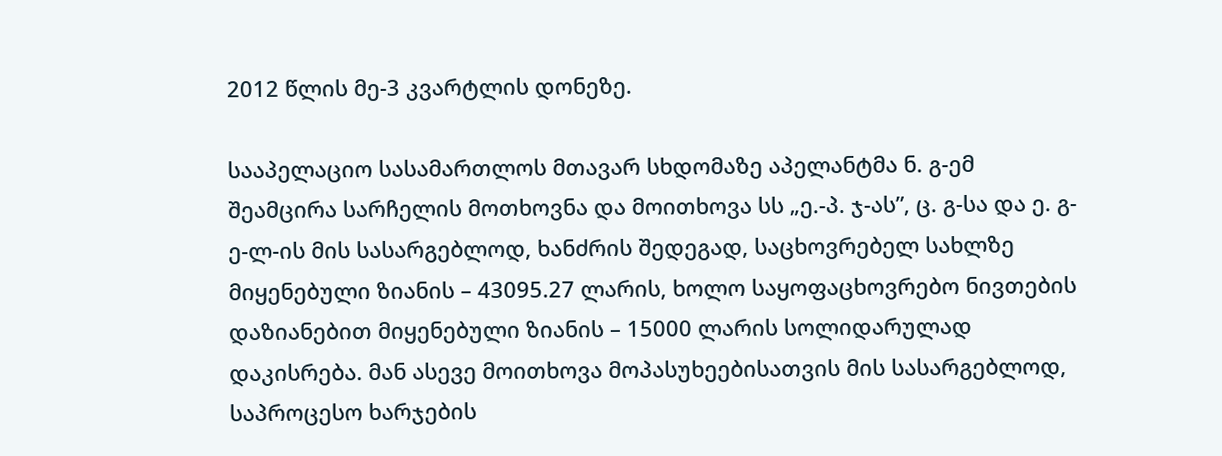2012 წლის მე-3 კვარტლის დონეზე.

სააპელაციო სასამართლოს მთავარ სხდომაზე აპელანტმა ნ. გ-ემ შეამცირა სარჩელის მოთხოვნა და მოითხოვა სს „ე.-პ. ჯ-ას”, ც. გ-სა და ე. გ-ე-ლ-ის მის სასარგებლოდ, ხანძრის შედეგად, საცხოვრებელ სახლზე მიყენებული ზიანის – 43095.27 ლარის, ხოლო საყოფაცხოვრებო ნივთების დაზიანებით მიყენებული ზიანის – 15000 ლარის სოლიდარულად დაკისრება. მან ასევე მოითხოვა მოპასუხეებისათვის მის სასარგებლოდ, საპროცესო ხარჯების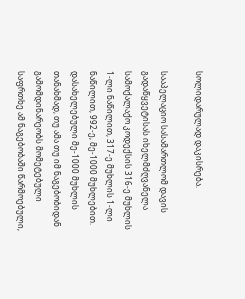სოლიდარულად დაკისრება.

სააპელაციო სასამართლომ დავის გადაწყვეტისას იხელმძღვანელა სამოქალაქო კოდექსის 316-ე მუხლის 1-ლი ნაწილით, 317-ე მუხლის 1-ლი ნაწილით, 992-ე, მე-1000 მუხლებით. დასახელებული მე-1000 მუხლის თანახმად, თუ ამა თუ იმ ნაგებობიდან გამომდინარეობს მომეტებული საფრთხე ამ ნაგებობაში წარმოებული,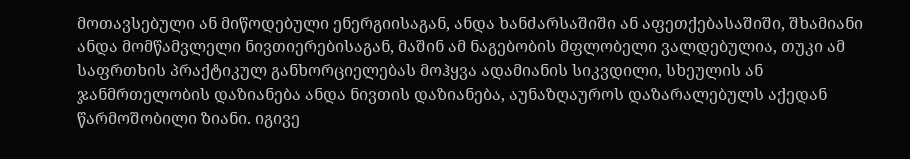მოთავსებული ან მიწოდებული ენერგიისაგან, ანდა ხანძარსაშიში ან აფეთქებასაშიში, შხამიანი ანდა მომწამვლელი ნივთიერებისაგან, მაშინ ამ ნაგებობის მფლობელი ვალდებულია, თუკი ამ საფრთხის პრაქტიკულ განხორციელებას მოჰყვა ადამიანის სიკვდილი, სხეულის ან ჯანმრთელობის დაზიანება ანდა ნივთის დაზიანება, აუნაზღაუროს დაზარალებულს აქედან წარმოშობილი ზიანი. იგივე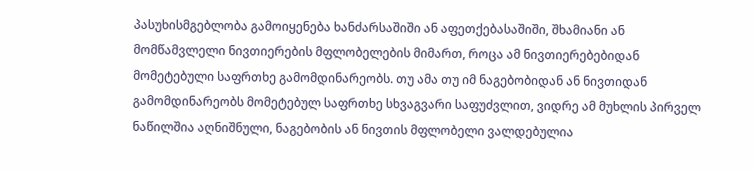პასუხისმგებლობა გამოიყენება ხანძარსაშიში ან აფეთქებასაშიში, შხამიანი ან მომწამვლელი ნივთიერების მფლობელების მიმართ, როცა ამ ნივთიერებებიდან მომეტებული საფრთხე გამომდინარეობს. თუ ამა თუ იმ ნაგებობიდან ან ნივთიდან გამომდინარეობს მომეტებულ საფრთხე სხვაგვარი საფუძვლით, ვიდრე ამ მუხლის პირველ ნაწილშია აღნიშნული, ნაგებობის ან ნივთის მფლობელი ვალდებულია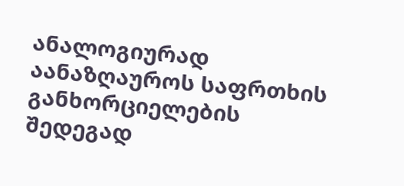ანალოგიურად აანაზღაუროს საფრთხის განხორციელების შედეგად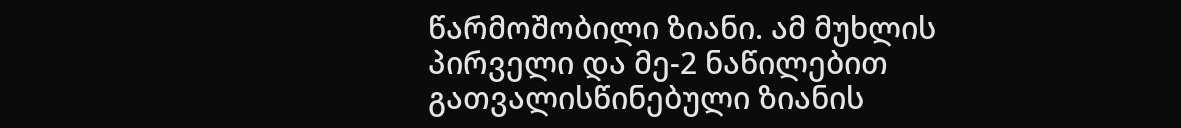წარმოშობილი ზიანი. ამ მუხლის პირველი და მე-2 ნაწილებით გათვალისწინებული ზიანის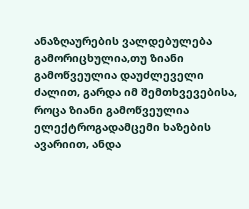ანაზღაურების ვალდებულება გამორიცხულია,თუ ზიანი გამოწვეულია დაუძლეველი ძალით, გარდა იმ შემთხვევებისა, როცა ზიანი გამოწვეულია ელექტროგადამცემი ხაზების ავარიით, ანდა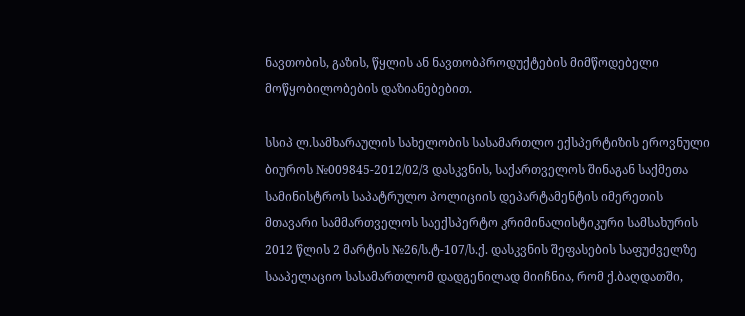ნავთობის, გაზის, წყლის ან ნავთობპროდუქტების მიმწოდებელი მოწყობილობების დაზიანებებით.

სსიპ ლ.სამხარაულის სახელობის სასამართლო ექსპერტიზის ეროვნული ბიუროს №009845-2012/02/3 დასკვნის, საქართველოს შინაგან საქმეთა სამინისტროს საპატრულო პოლიციის დეპარტამენტის იმერეთის მთავარი სამმართველოს საექსპერტო კრიმინალისტიკური სამსახურის 2012 წლის 2 მარტის №26/ს.ტ-107/ს.ქ. დასკვნის შეფასების საფუძველზე სააპელაციო სასამართლომ დადგენილად მიიჩნია, რომ ქ.ბაღდათში,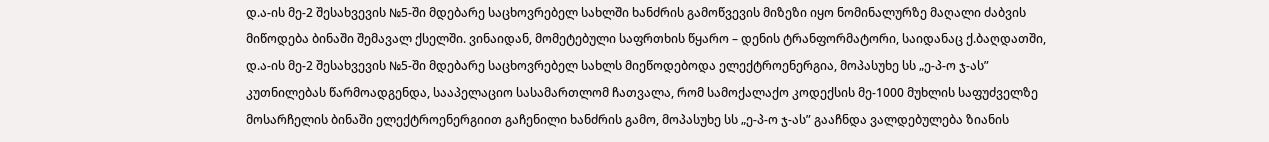დ.ა-ის მე-2 შესახვევის №5-ში მდებარე საცხოვრებელ სახლში ხანძრის გამოწვევის მიზეზი იყო ნომინალურზე მაღალი ძაბვის მიწოდება ბინაში შემავალ ქსელში. ვინაიდან, მომეტებული საფრთხის წყარო – დენის ტრანფორმატორი, საიდანაც ქ.ბაღდათში, დ.ა-ის მე-2 შესახვევის №5-ში მდებარე საცხოვრებელ სახლს მიეწოდებოდა ელექტროენერგია, მოპასუხე სს „ე-პ-ო ჯ-ას” კუთნილებას წარმოადგენდა, სააპელაციო სასამართლომ ჩათვალა, რომ სამოქალაქო კოდექსის მე-1000 მუხლის საფუძველზე მოსარჩელის ბინაში ელექტროენერგიით გაჩენილი ხანძრის გამო, მოპასუხე სს „ე-პ-ო ჯ-ას” გააჩნდა ვალდებულება ზიანის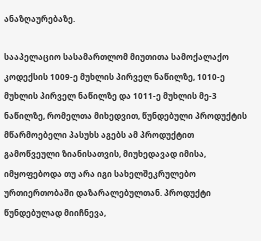ანაზღაურებაზე.

სააპელაციო სასამართლომ მიუთითა სამოქალაქო კოდექსის 1009-ე მუხლის პირველ ნაწილზე, 1010-ე მუხლის პირველ ნაწილზე და 1011-ე მუხლის მე-3 ნაწილზე, რომელთა მიხედვით, წუნდებული პროდუქტის მწარმოებელი პასუხს აგებს ამ პროდუქტით გამოწვეული ზიანისათვის, მიუხედავად იმისა, იმყოფებოდა თუ არა იგი სახელშეკრულებო ურთიერთობაში დაზარალებულთან. პროდუქტი წუნდებულად მიიჩნევა,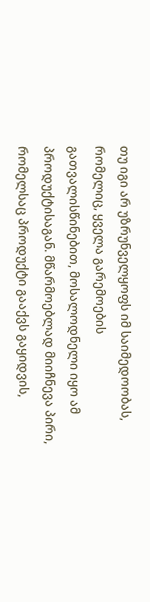თუ იგი არ უზრუნველყოფს იმ საიმედოობას, რომელიც, ყველა გარემოების გათვალისწინებით, მოსალოდნელი იყო ამ პროდუქტისაგან. მწარმოებლად მიიჩნევა პირი, რომელსაც პროდუქტი გააქვს გაყიდვის,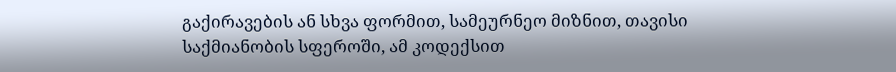გაქირავების ან სხვა ფორმით, სამეურნეო მიზნით, თავისი საქმიანობის სფეროში, ამ კოდექსით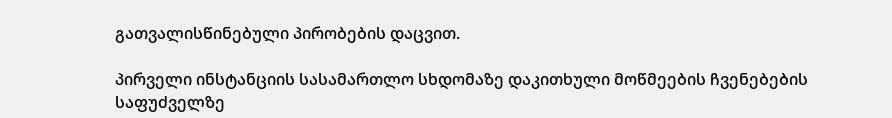გათვალისწინებული პირობების დაცვით.

პირველი ინსტანციის სასამართლო სხდომაზე დაკითხული მოწმეების ჩვენებების საფუძველზე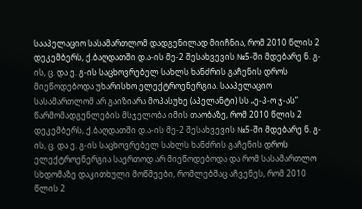სააპელაციო სასამართლომ დადგენილად მიიჩნია, რომ 2010 წლის 2 დეკემბერს, ქ.ბაღდათში დ.ა-ის მე-2 შესახვევის №5-ში მდებარე ნ. გ-ის, ც. და ე. გ-ის საცხოვრებელ სახლს ხანძრის გაჩენის დროს მიეწოდებოდა უხარისხო ელექტროენერგია. სააპელაციო სასამართლომ არ გაიზიარა მოპასუხე (აპელანტი) სს „ე-პ-ო ჯ-ას” წარმომადგენლების მსჯელობა იმის თაობაზე, რომ 2010 წლის 2 დეკემბერს, ქ.ბაღდათში დ.ა-ის მე-2 შესახვევის №5-ში მდებარე ნ. გ-ის, ც. და ე. გ-ის საცხოვრებელ სახლს ხანძრის გაჩენის დროს ელექტროენერგია საერთოდ არ მიეწოდებოდა და რომ სასამართლო სხდომაზე დაკითხული მოწმეები, რომლებმაც აჩვენეს, რომ 2010 წლის 2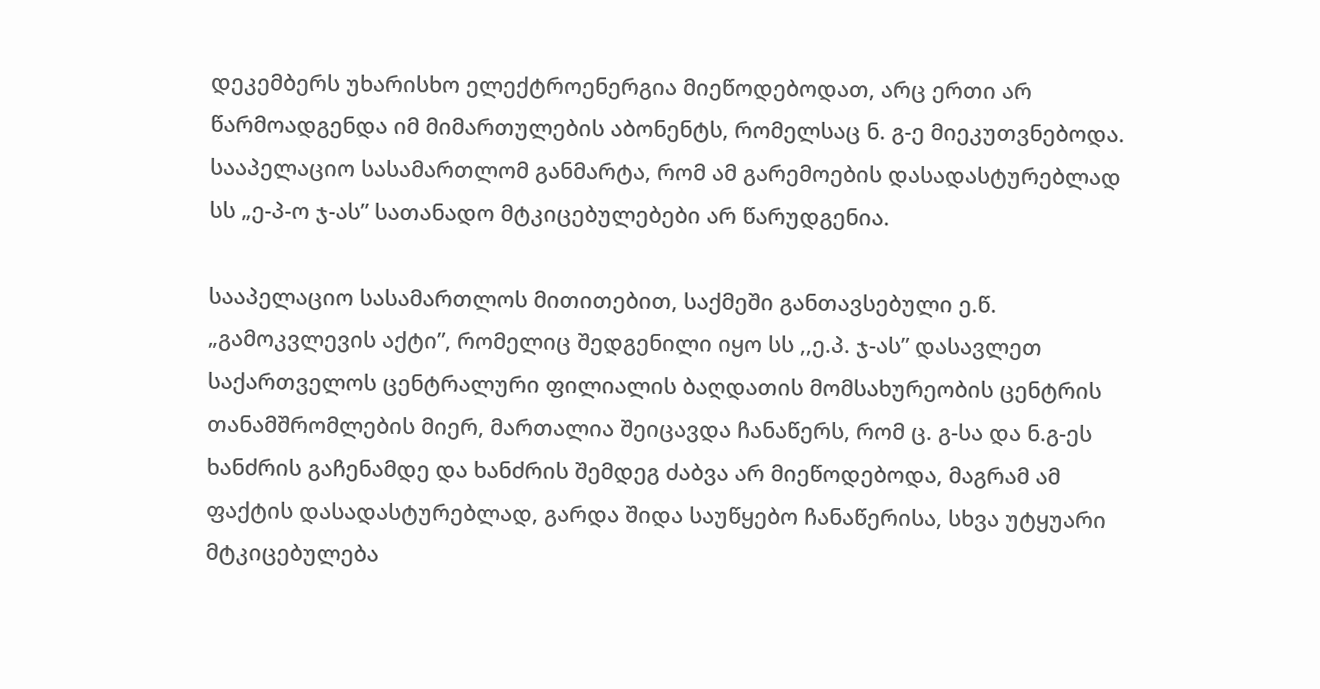დეკემბერს უხარისხო ელექტროენერგია მიეწოდებოდათ, არც ერთი არ წარმოადგენდა იმ მიმართულების აბონენტს, რომელსაც ნ. გ-ე მიეკუთვნებოდა. სააპელაციო სასამართლომ განმარტა, რომ ამ გარემოების დასადასტურებლად სს „ე-პ-ო ჯ-ას” სათანადო მტკიცებულებები არ წარუდგენია.

სააპელაციო სასამართლოს მითითებით, საქმეში განთავსებული ე.წ. „გამოკვლევის აქტი”, რომელიც შედგენილი იყო სს ,,ე.პ. ჯ-ას” დასავლეთ საქართველოს ცენტრალური ფილიალის ბაღდათის მომსახურეობის ცენტრის თანამშრომლების მიერ, მართალია შეიცავდა ჩანაწერს, რომ ც. გ-სა და ნ.გ-ეს ხანძრის გაჩენამდე და ხანძრის შემდეგ ძაბვა არ მიეწოდებოდა, მაგრამ ამ ფაქტის დასადასტურებლად, გარდა შიდა საუწყებო ჩანაწერისა, სხვა უტყუარი მტკიცებულება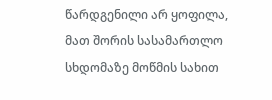წარდგენილი არ ყოფილა, მათ შორის სასამართლო სხდომაზე მოწმის სახით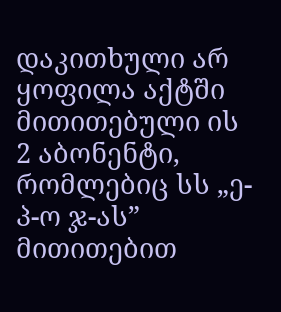დაკითხული არ ყოფილა აქტში მითითებული ის 2 აბონენტი, რომლებიც სს „ე-პ-ო ჯ-ას” მითითებით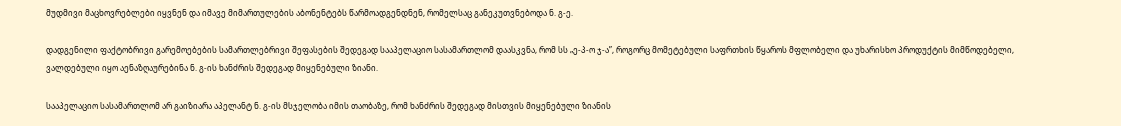მუდმივი მაცხოვრებლები იყვნენ და იმავე მიმართულების აბონენტებს წარმოადგენდნენ, რომელსაც განეკუთვნებოდა ნ. გ-ე.

დადგენილი ფაქტობრივი გარემოებების სამართლებრივი შეფასების შედეგად სააპელაციო სასამართლომ დაასკვნა, რომ სს „ე-პ-ო ჯ-ა”, როგორც მომეტებული საფრთხის წყაროს მფლობელი და უხარისხო პროდუქტის მიმწოდებელი, ვალდებული იყო აენაზღაურებინა ნ. გ-ის ხანძრის შედეგად მიყენებული ზიანი.

სააპელაციო სასამართლომ არ გაიზიარა აპელანტ ნ. გ-ის მსჯელობა იმის თაობაზე, რომ ხანძრის შედეგად მისთვის მიყენებული ზიანის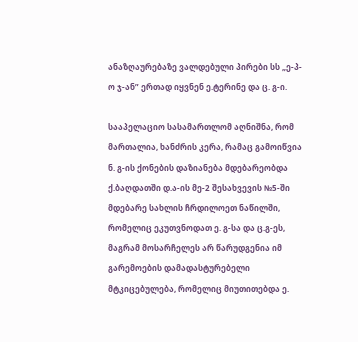ანაზღაურებაზე ვალდებული პირები სს „ე-პ-ო ჯ-ან” ერთად იყვნენ ე.ტერინე და ც. გ-ი.

სააპელაციო სასამართლომ აღნიშნა, რომ მართალია, ხანძრის კერა, რამაც გამოიწვია ნ. გ-ის ქონების დაზიანება მდებარეობდა ქ.ბაღდათში დ.ა-ის მე-2 შესახვევის №5-ში მდებარე სახლის ჩრდილოეთ ნაწილში, რომელიც ეკუთვნოდათ ე. გ-სა და ც.გ-ეს, მაგრამ მოსარჩელეს არ წარუდგენია იმ გარემოების დამადასტურებელი მტკიცებულება, რომელიც მიუთითებდა ე.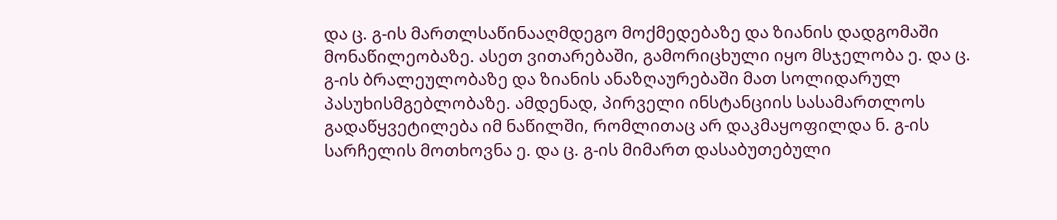და ც. გ-ის მართლსაწინააღმდეგო მოქმედებაზე და ზიანის დადგომაში მონაწილეობაზე. ასეთ ვითარებაში, გამორიცხული იყო მსჯელობა ე. და ც. გ-ის ბრალეულობაზე და ზიანის ანაზღაურებაში მათ სოლიდარულ პასუხისმგებლობაზე. ამდენად, პირველი ინსტანციის სასამართლოს გადაწყვეტილება იმ ნაწილში, რომლითაც არ დაკმაყოფილდა ნ. გ-ის სარჩელის მოთხოვნა ე. და ც. გ-ის მიმართ დასაბუთებული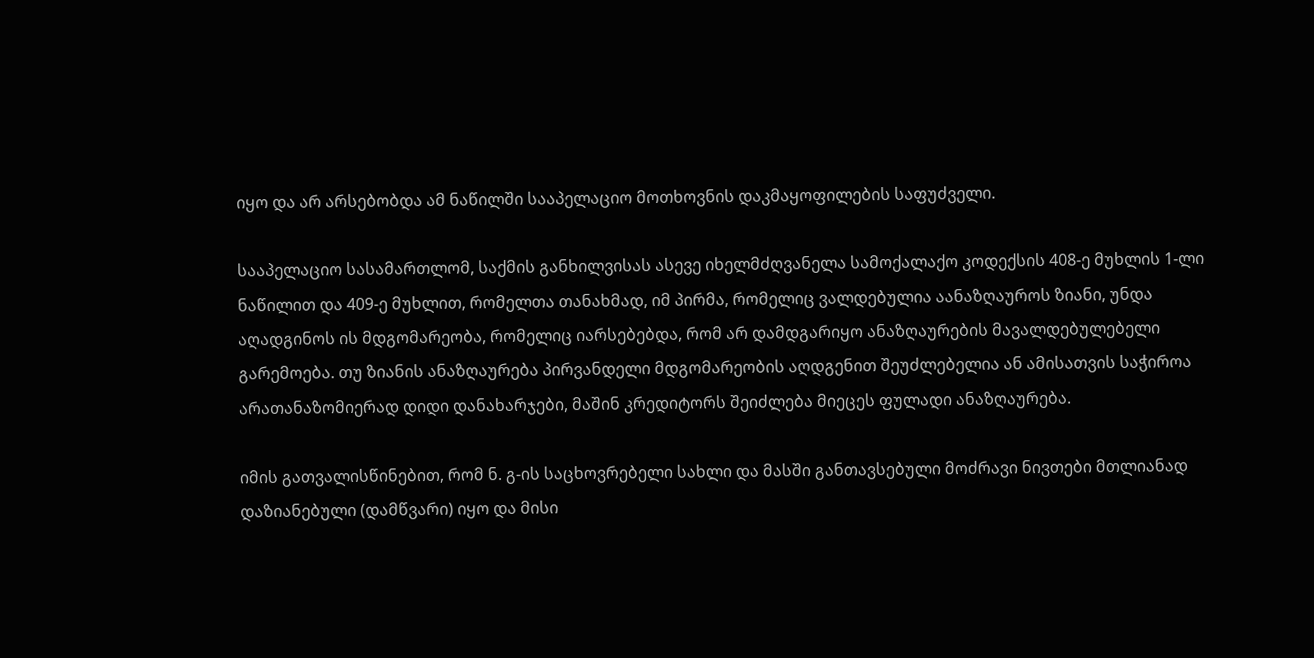იყო და არ არსებობდა ამ ნაწილში სააპელაციო მოთხოვნის დაკმაყოფილების საფუძველი.

სააპელაციო სასამართლომ, საქმის განხილვისას ასევე იხელმძღვანელა სამოქალაქო კოდექსის 408-ე მუხლის 1-ლი ნაწილით და 409-ე მუხლით, რომელთა თანახმად, იმ პირმა, რომელიც ვალდებულია აანაზღაუროს ზიანი, უნდა აღადგინოს ის მდგომარეობა, რომელიც იარსებებდა, რომ არ დამდგარიყო ანაზღაურების მავალდებულებელი გარემოება. თუ ზიანის ანაზღაურება პირვანდელი მდგომარეობის აღდგენით შეუძლებელია ან ამისათვის საჭიროა არათანაზომიერად დიდი დანახარჯები, მაშინ კრედიტორს შეიძლება მიეცეს ფულადი ანაზღაურება.

იმის გათვალისწინებით, რომ ნ. გ-ის საცხოვრებელი სახლი და მასში განთავსებული მოძრავი ნივთები მთლიანად დაზიანებული (დამწვარი) იყო და მისი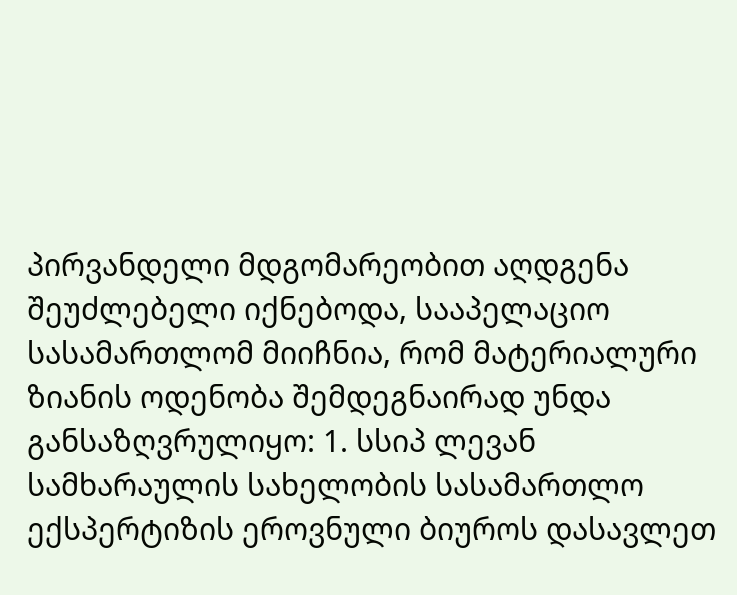პირვანდელი მდგომარეობით აღდგენა შეუძლებელი იქნებოდა, სააპელაციო სასამართლომ მიიჩნია, რომ მატერიალური ზიანის ოდენობა შემდეგნაირად უნდა განსაზღვრულიყო: 1. სსიპ ლევან სამხარაულის სახელობის სასამართლო ექსპერტიზის ეროვნული ბიუროს დასავლეთ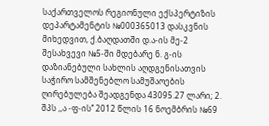საქართველოს რეგიონული ექსპერტიზის დეპარტამენტის №000365013 დასკვნის მიხედვით, ქ.ბაღდათში დ.ა-ის მე-2 შესახვევი №5-ში მდებარე ნ. გ-ის დაზიანებული სახლის აღდგენისათვის საჭირო სამშენებლო სამუშაოების ღირებულება შეადგენდა 43095.27 ლარი; 2. შპს ,,ა -ფ-ის’’ 2012 წლის 16 ნოემბრის №69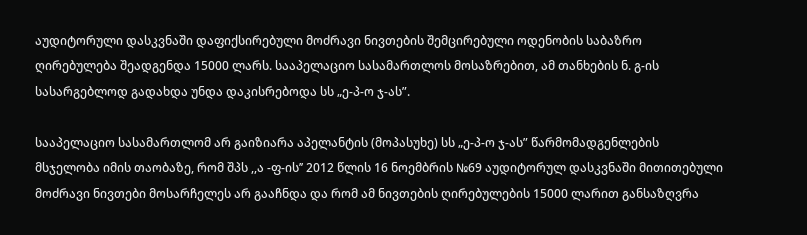აუდიტორული დასკვნაში დაფიქსირებული მოძრავი ნივთების შემცირებული ოდენობის საბაზრო ღირებულება შეადგენდა 15000 ლარს. სააპელაციო სასამართლოს მოსაზრებით, ამ თანხების ნ. გ-ის სასარგებლოდ გადახდა უნდა დაკისრებოდა სს „ე-პ-ო ჯ-ას”.

სააპელაციო სასამართლომ არ გაიზიარა აპელანტის (მოპასუხე) სს „ე-პ-ო ჯ-ას” წარმომადგენლების მსჯელობა იმის თაობაზე, რომ შპს ,,ა -ფ-ის’’ 2012 წლის 16 ნოემბრის №69 აუდიტორულ დასკვნაში მითითებული მოძრავი ნივთები მოსარჩელეს არ გააჩნდა და რომ ამ ნივთების ღირებულების 15000 ლარით განსაზღვრა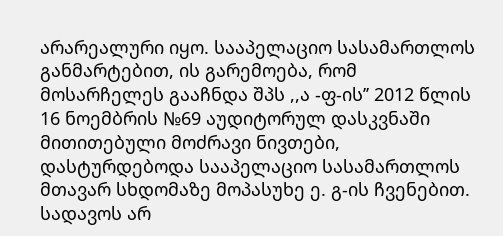არარეალური იყო. სააპელაციო სასამართლოს განმარტებით, ის გარემოება, რომ მოსარჩელეს გააჩნდა შპს ,,ა -ფ-ის’’ 2012 წლის 16 ნოემბრის №69 აუდიტორულ დასკვნაში მითითებული მოძრავი ნივთები, დასტურდებოდა სააპელაციო სასამართლოს მთავარ სხდომაზე მოპასუხე ე. გ-ის ჩვენებით. სადავოს არ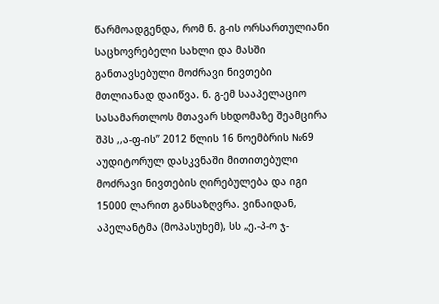წარმოადგენდა, რომ ნ. გ-ის ორსართულიანი საცხოვრებელი სახლი და მასში განთავსებული მოძრავი ნივთები მთლიანად დაიწვა. ნ. გ-ემ სააპელაციო სასამართლოს მთავარ სხდომაზე შეამცირა შპს ,,ა-ფ-ის’’ 2012 წლის 16 ნოემბრის №69 აუდიტორულ დასკვნაში მითითებული მოძრავი ნივთების ღირებულება და იგი 15000 ლარით განსაზღვრა. ვინაიდან, აპელანტმა (მოპასუხემ), სს „ე.-პ-ო ჯ-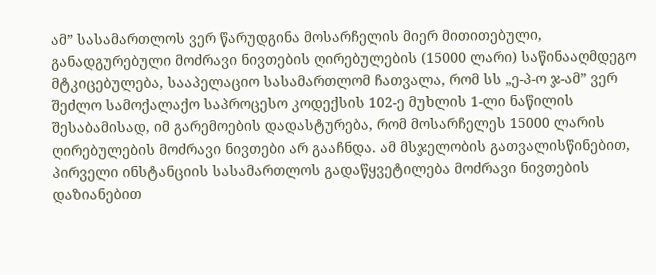ამ” სასამართლოს ვერ წარუდგინა მოსარჩელის მიერ მითითებული, განადგურებული მოძრავი ნივთების ღირებულების (15000 ლარი) საწინააღმდეგო მტკიცებულება, სააპელაციო სასამართლომ ჩათვალა, რომ სს „ე-პ-ო ჯ-ამ” ვერ შეძლო სამოქალაქო საპროცესო კოდექსის 102-ე მუხლის 1-ლი ნაწილის შესაბამისად, იმ გარემოების დადასტურება, რომ მოსარჩელეს 15000 ლარის ღირებულების მოძრავი ნივთები არ გააჩნდა. ამ მსჯელობის გათვალისწინებით, პირველი ინსტანციის სასამართლოს გადაწყვეტილება მოძრავი ნივთების დაზიანებით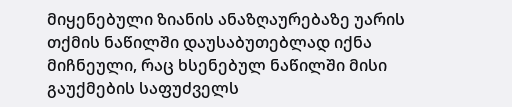მიყენებული ზიანის ანაზღაურებაზე უარის თქმის ნაწილში დაუსაბუთებლად იქნა მიჩნეული, რაც ხსენებულ ნაწილში მისი გაუქმების საფუძველს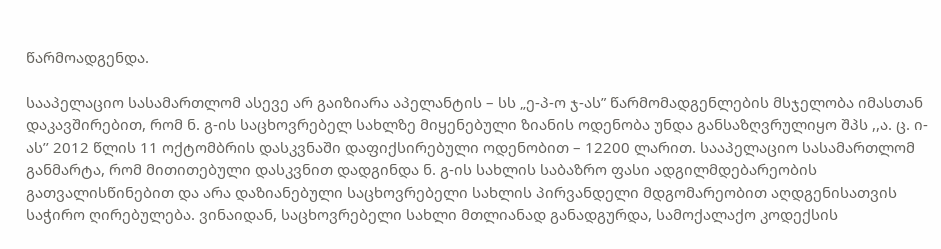წარმოადგენდა.

სააპელაციო სასამართლომ ასევე არ გაიზიარა აპელანტის – სს „ე-პ-ო ჯ-ას” წარმომადგენლების მსჯელობა იმასთან დაკავშირებით, რომ ნ. გ-ის საცხოვრებელ სახლზე მიყენებული ზიანის ოდენობა უნდა განსაზღვრულიყო შპს ,,ა. ც. ი-ას’’ 2012 წლის 11 ოქტომბრის დასკვნაში დაფიქსირებული ოდენობით – 12200 ლარით. სააპელაციო სასამართლომ განმარტა, რომ მითითებული დასკვნით დადგინდა ნ. გ-ის სახლის საბაზრო ფასი ადგილმდებარეობის გათვალისწინებით და არა დაზიანებული საცხოვრებელი სახლის პირვანდელი მდგომარეობით აღდგენისათვის საჭირო ღირებულება. ვინაიდან, საცხოვრებელი სახლი მთლიანად განადგურდა, სამოქალაქო კოდექსის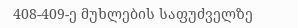408-409-ე მუხლების საფუძველზე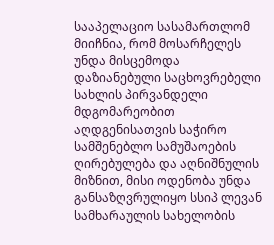სააპელაციო სასამართლომ მიიჩნია, რომ მოსარჩელეს უნდა მისცემოდა დაზიანებული საცხოვრებელი სახლის პირვანდელი მდგომარეობით აღდგენისათვის საჭირო სამშენებლო სამუშაოების ღირებულება და აღნიშნულის მიზნით, მისი ოდენობა უნდა განსაზღვრულიყო სსიპ ლევან სამხარაულის სახელობის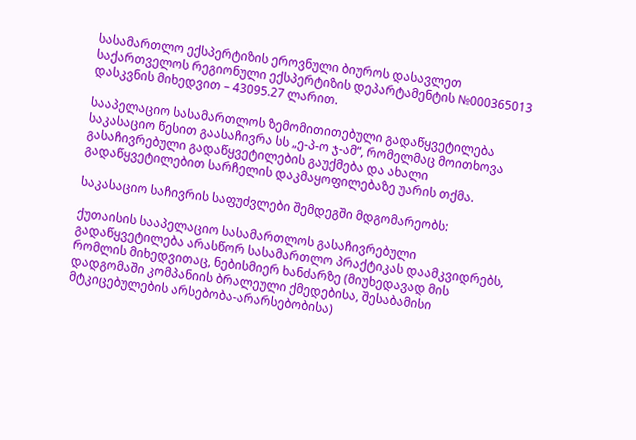სასამართლო ექსპერტიზის ეროვნული ბიუროს დასავლეთ საქართველოს რეგიონული ექსპერტიზის დეპარტამენტის №000365013 დასკვნის მიხედვით – 43095.27 ლარით.

სააპელაციო სასამართლოს ზემომითითებული გადაწყვეტილება საკასაციო წესით გაასაჩივრა სს „ე-პ-ო ჯ-ამ“, რომელმაც მოითხოვა გასაჩივრებული გადაწყვეტილების გაუქმება და ახალი გადაწყვეტილებით სარჩელის დაკმაყოფილებაზე უარის თქმა.

საკასაციო საჩივრის საფუძვლები შემდეგში მდგომარეობს:

ქუთაისის სააპელაციო სასამართლოს გასაჩივრებული გადაწყვეტილება არასწორ სასამართლო პრაქტიკას დაამკვიდრებს, რომლის მიხედვითაც, ნებისმიერ ხანძარზე (მიუხედავად მის დადგომაში კომპანიის ბრალეული ქმედებისა, შესაბამისი მტკიცებულების არსებობა-არარსებობისა)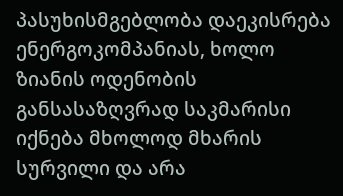პასუხისმგებლობა დაეკისრება ენერგოკომპანიას, ხოლო ზიანის ოდენობის განსასაზღვრად საკმარისი იქნება მხოლოდ მხარის სურვილი და არა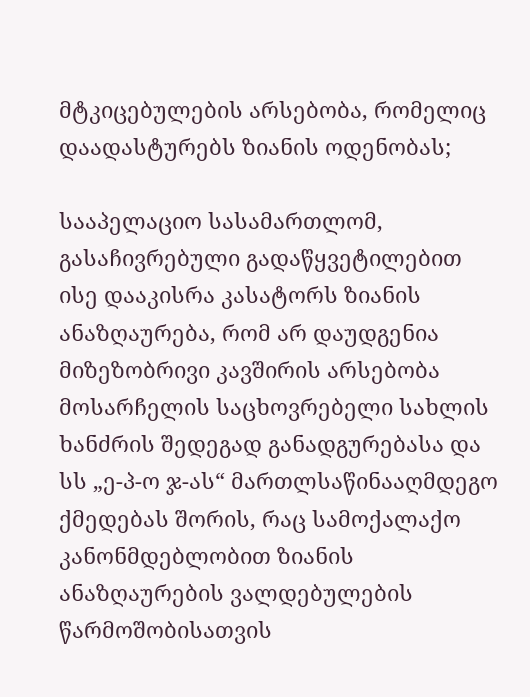მტკიცებულების არსებობა, რომელიც დაადასტურებს ზიანის ოდენობას;

სააპელაციო სასამართლომ, გასაჩივრებული გადაწყვეტილებით ისე დააკისრა კასატორს ზიანის ანაზღაურება, რომ არ დაუდგენია მიზეზობრივი კავშირის არსებობა მოსარჩელის საცხოვრებელი სახლის ხანძრის შედეგად განადგურებასა და სს „ე-პ-ო ჯ-ას“ მართლსაწინააღმდეგო ქმედებას შორის, რაც სამოქალაქო კანონმდებლობით ზიანის ანაზღაურების ვალდებულების წარმოშობისათვის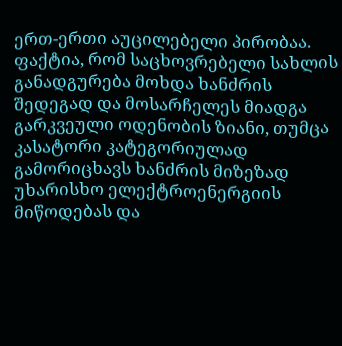ერთ-ერთი აუცილებელი პირობაა. ფაქტია, რომ საცხოვრებელი სახლის განადგურება მოხდა ხანძრის შედეგად და მოსარჩელეს მიადგა გარკვეული ოდენობის ზიანი, თუმცა კასატორი კატეგორიულად გამორიცხავს ხანძრის მიზეზად უხარისხო ელექტროენერგიის მიწოდებას და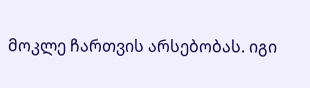მოკლე ჩართვის არსებობას. იგი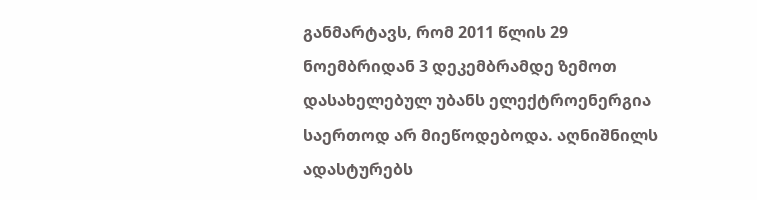განმარტავს, რომ 2011 წლის 29 ნოემბრიდან 3 დეკემბრამდე ზემოთ დასახელებულ უბანს ელექტროენერგია საერთოდ არ მიეწოდებოდა. აღნიშნილს ადასტურებს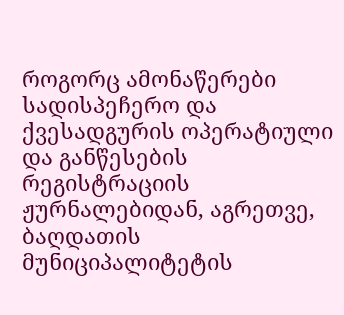როგორც ამონაწერები სადისპეჩერო და ქვესადგურის ოპერატიული და განწესების რეგისტრაციის ჟურნალებიდან, აგრეთვე, ბაღდათის მუნიციპალიტეტის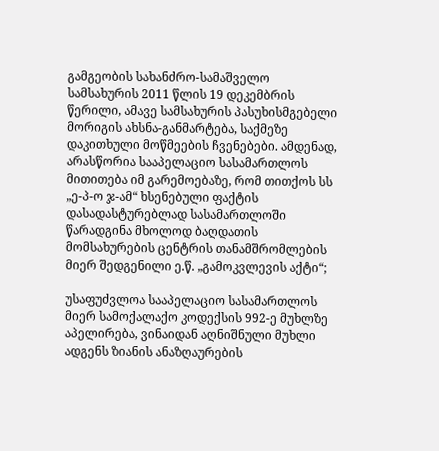გამგეობის სახანძრო-სამაშველო სამსახურის 2011 წლის 19 დეკემბრის წერილი, ამავე სამსახურის პასუხისმგებელი მორიგის ახსნა-განმარტება, საქმეზე დაკითხული მოწმეების ჩვენებები. ამდენად, არასწორია სააპელაციო სასამართლოს მითითება იმ გარემოებაზე, რომ თითქოს სს „ე-პ-ო ჯ-ამ“ ხსენებული ფაქტის დასადასტურებლად სასამართლოში წარადგინა მხოლოდ ბაღდათის მომსახურების ცენტრის თანამშრომლების მიერ შედგენილი ე.წ. „გამოკვლევის აქტი“;

უსაფუძვლოა სააპელაციო სასამართლოს მიერ სამოქალაქო კოდექსის 992-ე მუხლზე აპელირება, ვინაიდან აღნიშნული მუხლი ადგენს ზიანის ანაზღაურების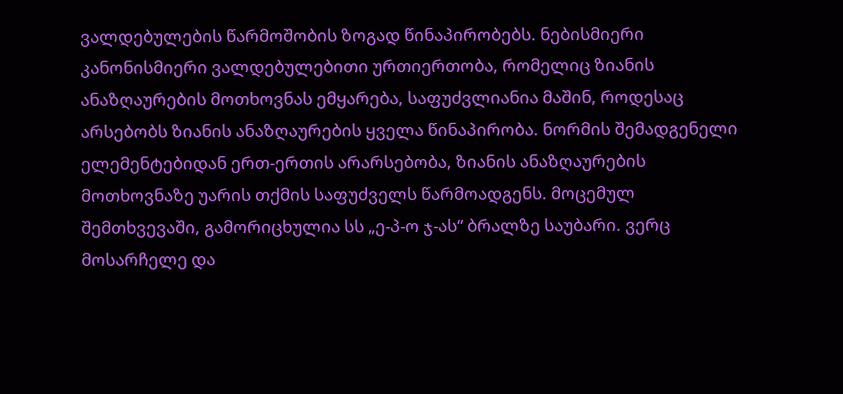ვალდებულების წარმოშობის ზოგად წინაპირობებს. ნებისმიერი კანონისმიერი ვალდებულებითი ურთიერთობა, რომელიც ზიანის ანაზღაურების მოთხოვნას ემყარება, საფუძვლიანია მაშინ, როდესაც არსებობს ზიანის ანაზღაურების ყველა წინაპირობა. ნორმის შემადგენელი ელემენტებიდან ერთ-ერთის არარსებობა, ზიანის ანაზღაურების მოთხოვნაზე უარის თქმის საფუძველს წარმოადგენს. მოცემულ შემთხვევაში, გამორიცხულია სს „ე-პ-ო ჯ-ას“ ბრალზე საუბარი. ვერც მოსარჩელე და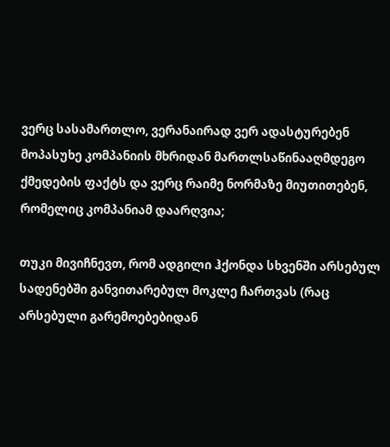ვერც სასამართლო, ვერანაირად ვერ ადასტურებენ მოპასუხე კომპანიის მხრიდან მართლსაწინააღმდეგო ქმედების ფაქტს და ვერც რაიმე ნორმაზე მიუთითებენ, რომელიც კომპანიამ დაარღვია;

თუკი მივიჩნევთ, რომ ადგილი ჰქონდა სხვენში არსებულ სადენებში განვითარებულ მოკლე ჩართვას (რაც არსებული გარემოებებიდან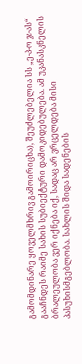გამომდინარე ყოველმხრივ გამოირიცხა), შეუძლებელია სს „ე-პ-ო ჯ-ას“ გააჩნდეს რაიმე სახის სუბიექტური დამოკიდებულება. ამ უკანასკნელის ბრალეულობა ვერ იქნება იქ, სადაც არ ვრცელდება მისი პასუხისმგებლობა. სახლის შიდა სადენების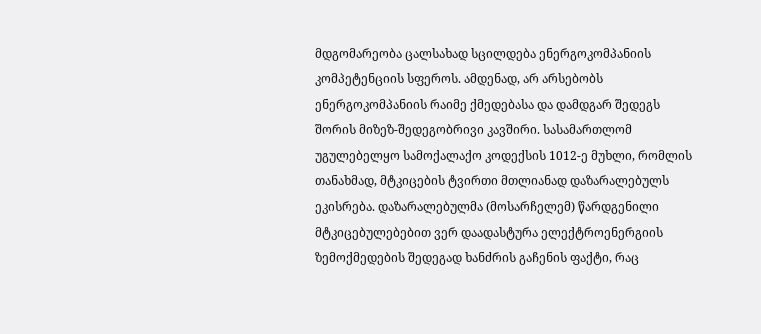მდგომარეობა ცალსახად სცილდება ენერგოკომპანიის კომპეტენციის სფეროს. ამდენად, არ არსებობს ენერგოკომპანიის რაიმე ქმედებასა და დამდგარ შედეგს შორის მიზეზ-შედეგობრივი კავშირი. სასამართლომ უგულებელყო სამოქალაქო კოდექსის 1012-ე მუხლი, რომლის თანახმად, მტკიცების ტვირთი მთლიანად დაზარალებულს ეკისრება. დაზარალებულმა (მოსარჩელემ) წარდგენილი მტკიცებულებებით ვერ დაადასტურა ელექტროენერგიის ზემოქმედების შედეგად ხანძრის გაჩენის ფაქტი, რაც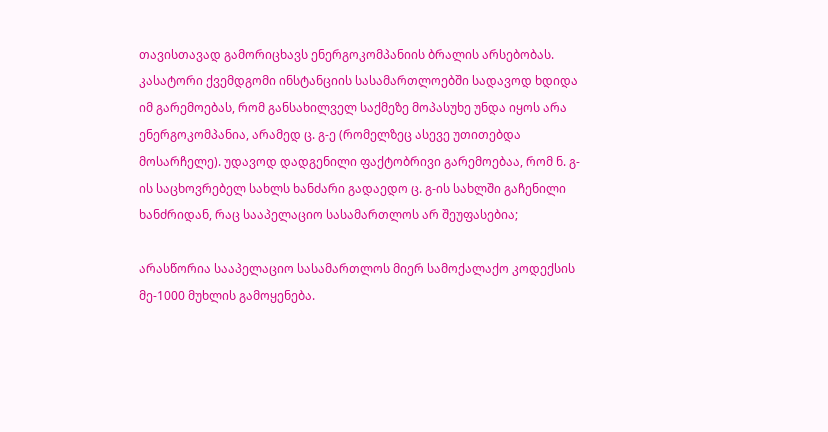თავისთავად გამორიცხავს ენერგოკომპანიის ბრალის არსებობას. კასატორი ქვემდგომი ინსტანციის სასამართლოებში სადავოდ ხდიდა იმ გარემოებას, რომ განსახილველ საქმეზე მოპასუხე უნდა იყოს არა ენერგოკომპანია, არამედ ც. გ-ე (რომელზეც ასევე უთითებდა მოსარჩელე). უდავოდ დადგენილი ფაქტობრივი გარემოებაა, რომ ნ. გ-ის საცხოვრებელ სახლს ხანძარი გადაედო ც. გ-ის სახლში გაჩენილი ხანძრიდან, რაც სააპელაციო სასამართლოს არ შეუფასებია;

არასწორია სააპელაციო სასამართლოს მიერ სამოქალაქო კოდექსის მე-1000 მუხლის გამოყენება.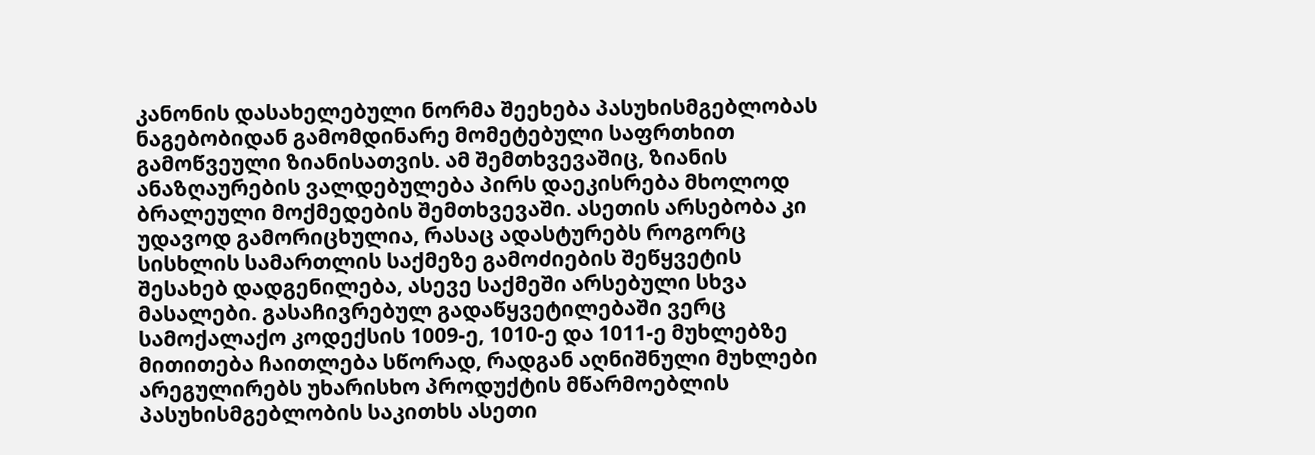კანონის დასახელებული ნორმა შეეხება პასუხისმგებლობას ნაგებობიდან გამომდინარე მომეტებული საფრთხით გამოწვეული ზიანისათვის. ამ შემთხვევაშიც, ზიანის ანაზღაურების ვალდებულება პირს დაეკისრება მხოლოდ ბრალეული მოქმედების შემთხვევაში. ასეთის არსებობა კი უდავოდ გამორიცხულია, რასაც ადასტურებს როგორც სისხლის სამართლის საქმეზე გამოძიების შეწყვეტის შესახებ დადგენილება, ასევე საქმეში არსებული სხვა მასალები. გასაჩივრებულ გადაწყვეტილებაში ვერც სამოქალაქო კოდექსის 1009-ე, 1010-ე და 1011-ე მუხლებზე მითითება ჩაითლება სწორად, რადგან აღნიშნული მუხლები არეგულირებს უხარისხო პროდუქტის მწარმოებლის პასუხისმგებლობის საკითხს ასეთი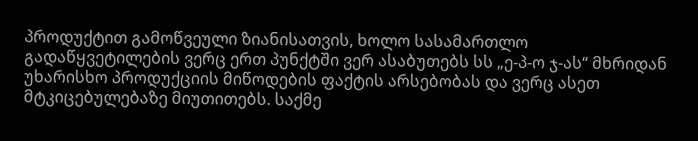პროდუქტით გამოწვეული ზიანისათვის, ხოლო სასამართლო გადაწყვეტილების ვერც ერთ პუნქტში ვერ ასაბუთებს სს „ე-პ-ო ჯ-ას“ მხრიდან უხარისხო პროდუქციის მიწოდების ფაქტის არსებობას და ვერც ასეთ მტკიცებულებაზე მიუთითებს. საქმე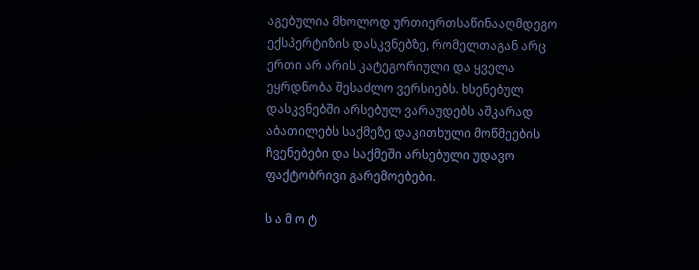აგებულია მხოლოდ ურთიერთსაწინააღმდეგო ექსპერტიზის დასკვნებზე, რომელთაგან არც ერთი არ არის კატეგორიული და ყველა ეყრდნობა შესაძლო ვერსიებს. ხსენებულ დასკვნებში არსებულ ვარაუდებს აშკარად აბათილებს საქმეზე დაკითხული მოწმეების ჩვენებები და საქმეში არსებული უდავო ფაქტობრივი გარემოებები.

ს ა მ ო ტ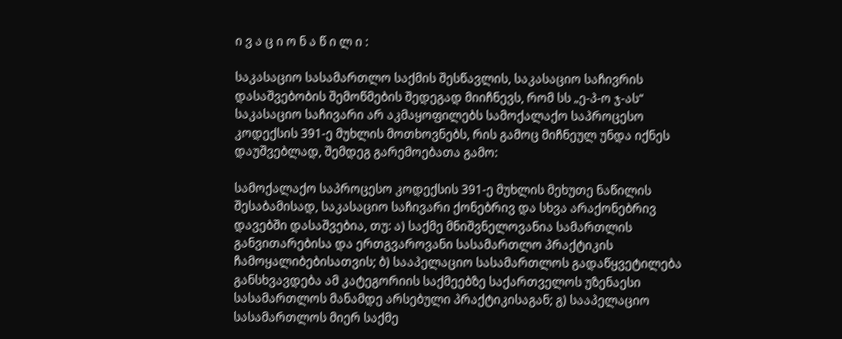ი ვ ა ც ი ო ნ ა წ ი ლ ი :

საკასაციო სასამართლო საქმის შესწავლის, საკასაციო საჩივრის დასაშვებობის შემოწმების შედეგად მიიჩნევს, რომ სს „ე-პ-ო ჯ-ას“ საკასაციო საჩივარი არ აკმაყოფილებს სამოქალაქო საპროცესო კოდექსის 391-ე მუხლის მოთხოვნებს, რის გამოც მიჩნეულ უნდა იქნეს დაუშვებლად, შემდეგ გარემოებათა გამო:

სამოქალაქო საპროცესო კოდექსის 391-ე მუხლის მეხუთე ნაწილის შესაბამისად, საკასაციო საჩივარი ქონებრივ და სხვა არაქონებრივ დავებში დასაშვებია, თუ: ა) საქმე მნიშვნელოვანია სამართლის განვითარებისა და ერთგვაროვანი სასამართლო პრაქტიკის ჩამოყალიბებისათვის; ბ) სააპელაციო სასამართლოს გადაწყვეტილება განსხვავდება ამ კატეგორიის საქმეებზე საქართველოს უზენაესი სასამართლოს მანამდე არსებული პრაქტიკისაგან; გ) სააპელაციო სასამართლოს მიერ საქმე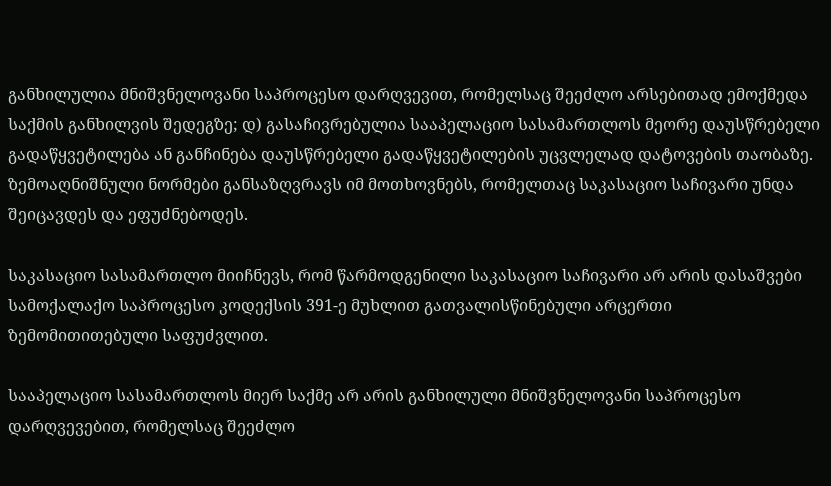განხილულია მნიშვნელოვანი საპროცესო დარღვევით, რომელსაც შეეძლო არსებითად ემოქმედა საქმის განხილვის შედეგზე; დ) გასაჩივრებულია სააპელაციო სასამართლოს მეორე დაუსწრებელი გადაწყვეტილება ან განჩინება დაუსწრებელი გადაწყვეტილების უცვლელად დატოვების თაობაზე. ზემოაღნიშნული ნორმები განსაზღვრავს იმ მოთხოვნებს, რომელთაც საკასაციო საჩივარი უნდა შეიცავდეს და ეფუძნებოდეს.

საკასაციო სასამართლო მიიჩნევს, რომ წარმოდგენილი საკასაციო საჩივარი არ არის დასაშვები სამოქალაქო საპროცესო კოდექსის 391-ე მუხლით გათვალისწინებული არცერთი ზემომითითებული საფუძვლით.

სააპელაციო სასამართლოს მიერ საქმე არ არის განხილული მნიშვნელოვანი საპროცესო დარღვევებით, რომელსაც შეეძლო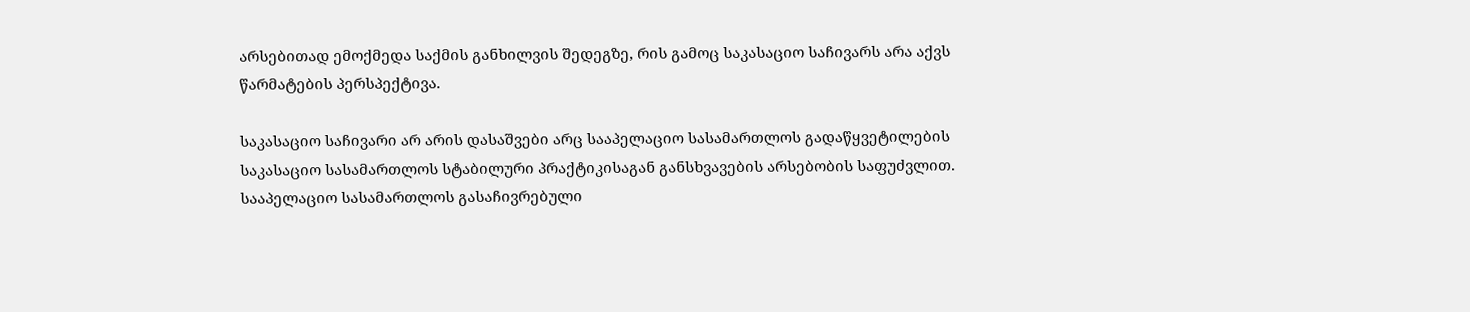არსებითად ემოქმედა საქმის განხილვის შედეგზე, რის გამოც საკასაციო საჩივარს არა აქვს წარმატების პერსპექტივა.

საკასაციო საჩივარი არ არის დასაშვები არც სააპელაციო სასამართლოს გადაწყვეტილების საკასაციო სასამართლოს სტაბილური პრაქტიკისაგან განსხვავების არსებობის საფუძვლით. სააპელაციო სასამართლოს გასაჩივრებული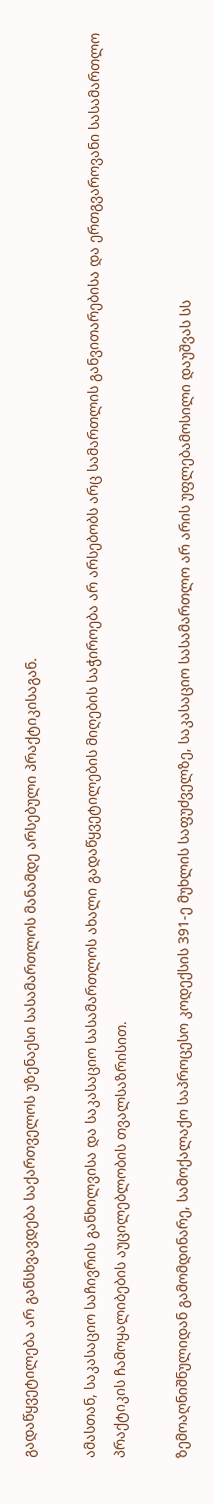გადაწყვეტილება არ განსხვავდება საქართველოს უზენაესი სასამართლოს მანამდე არსებული პრაქტიკისაგან.

ამასთან, საკასაციო საჩივრის განხილვისა და საკასაციო სასამართლოს ახალი გადაწყვეტილების მიღების საჭიროება არ არსებობს არც სამართლის განვითარებისა და ერთგვაროვანი სასამართლო პრაქტიკის ჩამოყალიბების აუცილებლობის თვალსაზრისით.

ზემოაღნიშნულიდან გამომდინარე, სამოქალაქო საპროცესო კოდექსის 391-ე მუხლის საფუძველზე, საკასაციო სასამართლო არ არის უფლებამოსილი დაუშვას სს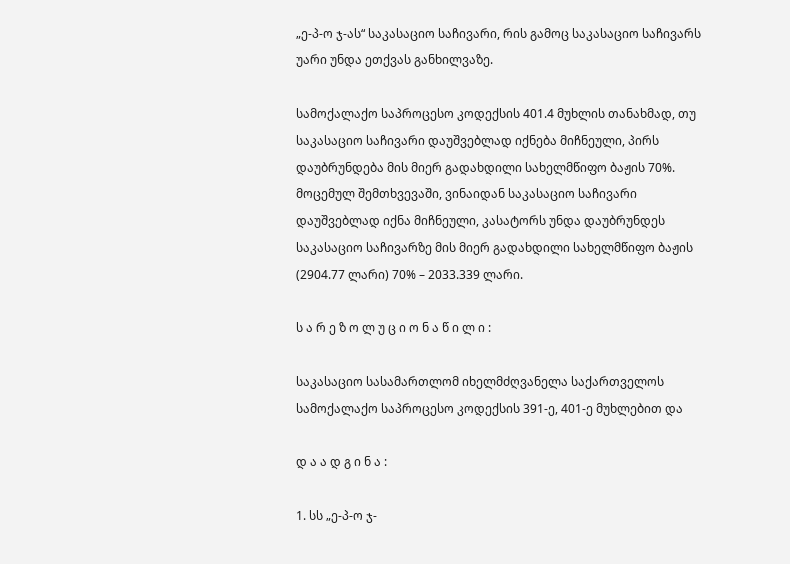„ე-პ-ო ჯ-ას“ საკასაციო საჩივარი, რის გამოც საკასაციო საჩივარს უარი უნდა ეთქვას განხილვაზე.

სამოქალაქო საპროცესო კოდექსის 401.4 მუხლის თანახმად, თუ საკასაციო საჩივარი დაუშვებლად იქნება მიჩნეული, პირს დაუბრუნდება მის მიერ გადახდილი სახელმწიფო ბაჟის 70%. მოცემულ შემთხვევაში, ვინაიდან საკასაციო საჩივარი დაუშვებლად იქნა მიჩნეული, კასატორს უნდა დაუბრუნდეს საკასაციო საჩივარზე მის მიერ გადახდილი სახელმწიფო ბაჟის (2904.77 ლარი) 70% – 2033.339 ლარი.

ს ა რ ე ზ ო ლ უ ც ი ო ნ ა წ ი ლ ი :

საკასაციო სასამართლომ იხელმძღვანელა საქართველოს სამოქალაქო საპროცესო კოდექსის 391-ე, 401-ე მუხლებით და

დ ა ა დ გ ი ნ ა :

1. სს „ე-პ-ო ჯ-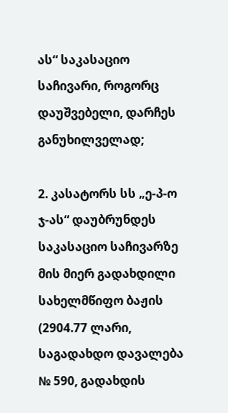ას“ საკასაციო საჩივარი, როგორც დაუშვებელი, დარჩეს განუხილველად;

2. კასატორს სს „ე-პ-ო ჯ-ას“ დაუბრუნდეს საკასაციო საჩივარზე მის მიერ გადახდილი სახელმწიფო ბაჟის (2904.77 ლარი, საგადახდო დავალება № 590, გადახდის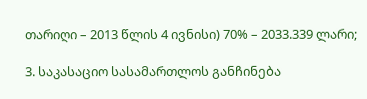თარიღი – 2013 წლის 4 ივნისი) 70% – 2033.339 ლარი;

3. საკასაციო სასამართლოს განჩინება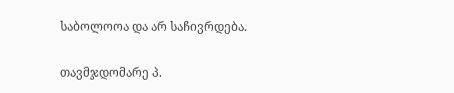საბოლოოა და არ საჩივრდება.

თავმჯდომარე პ.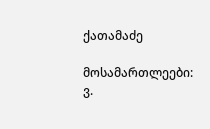ქათამაძე

მოსამართლეები: ვ.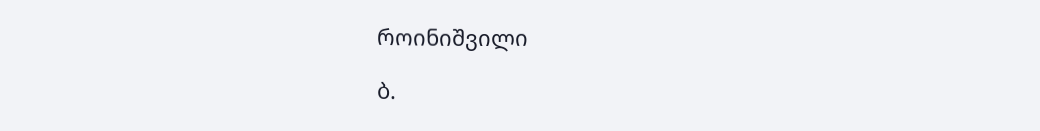როინიშვილი

ბ.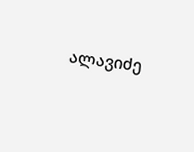ალავიძე